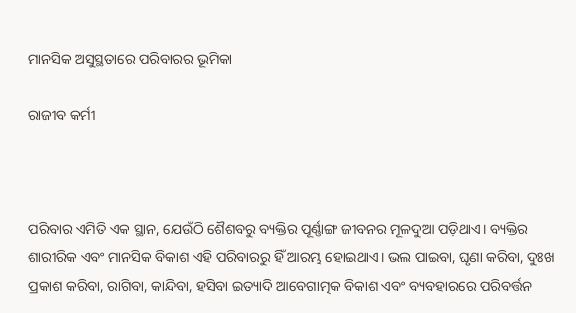ମାନସିକ ଅସୁସ୍ଥତାରେ ପରିବାରର ଭୂମିକା

ରାଜୀବ କର୍ମୀ



ପରିବାର ଏମିତି ଏକ ସ୍ଥାନ, ଯେଉଁଠି ଶୈଶବରୁ ବ୍ୟକ୍ତିର ପୂର୍ଣ୍ଣାଙ୍ଗ ଜୀବନର ମୂଳଦୁଆ ପଡ଼ିଥାଏ। ବ୍ୟକ୍ତିର ଶାରୀରିକ ଏବଂ ମାନସିକ ବିକାଶ ଏହି ପରିବାରରୁ ହିଁ ଆରମ୍ଭ ହୋଇଥାଏ। ଭଲ ପାଇବା, ଘୃଣା କରିବା, ଦୁଃଖ ପ୍ରକାଶ କରିବା, ରାଗିବା, କାନ୍ଦିବା, ହସିବା ଇତ୍ୟାଦି ଆବେଗାତ୍ମକ ବିକାଶ ଏବଂ ବ୍ୟବହାରରେ ପରିବର୍ତ୍ତନ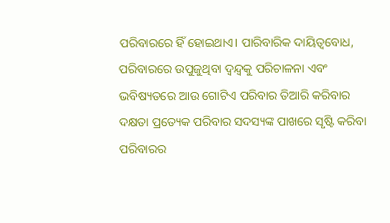ପରିବାରରେ ହିଁ ହୋଇଥାଏ। ପାରିବାରିକ ଦାୟିତ୍ୱବୋଧ, ପରିବାରରେ ଉପୁଜୁଥିବା ଦ୍ୱନ୍ଦ୍ୱକୁ ପରିଚାଳନା ଏବଂ ଭବିଷ୍ୟତରେ ଆଉ ଗୋଟିଏ ପରିବାର ତିଆରି କରିବାର ଦକ୍ଷତା ପ୍ରତ୍ୟେକ ପରିବାର ସଦସ୍ୟଙ୍କ ପାଖରେ ସୃଷ୍ଟି କରିବା ପରିବାରର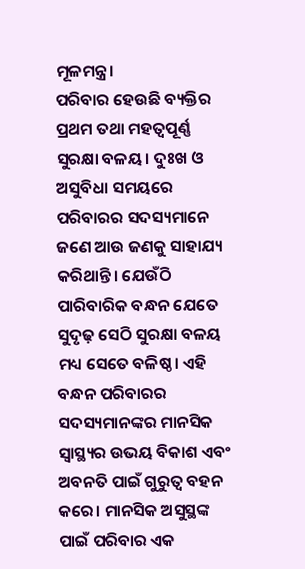ମୂଳମନ୍ତ୍ର।
ପରିବାର ହେଉଛି ବ୍ୟକ୍ତିର ପ୍ରଥମ ତଥା ମହତ୍ୱପୂର୍ଣ୍ଣ ସୁରକ୍ଷା ବଳୟ। ଦୁଃଖ ଓ ଅସୁବିଧା ସମୟରେ ପରିବାରର ସଦସ୍ୟମାନେ ଜଣେ ଆଉ ଜଣକୁ ସାହାଯ୍ୟ କରିଥାନ୍ତି। ଯେଉଁଠି ପାରିବାରିକ ବନ୍ଧନ ଯେତେ ସୁଦୃଢ଼ ସେଠି ସୁରକ୍ଷା ବଳୟ ମଧ୍ୟ ସେତେ ବଳିଷ୍ଠ। ଏହି ବନ୍ଧନ ପରିବାରର ସଦସ୍ୟମାନଙ୍କର ମାନସିକ ସ୍ବାସ୍ଥ୍ୟର ଉଭୟ ବିକାଶ ଏବଂ ଅବନତି ପାଇଁ ଗୁରୁତ୍ୱ ବହନ କରେ। ମାନସିକ ଅସୁସ୍ଥଙ୍କ ପାଇଁ ପରିବାର ଏକ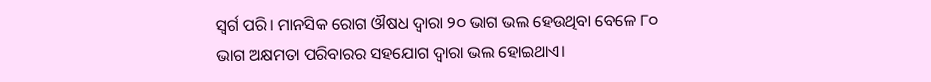ସ୍ବର୍ଗ ପରି। ମାନସିକ ରୋଗ ଔଷଧ ଦ୍ୱାରା ୨୦ ଭାଗ ଭଲ ହେଉଥିବା ବେଳେ ୮୦ ଭାଗ ଅକ୍ଷମତା ପରିବାରର ସହଯୋଗ ଦ୍ୱାରା ଭଲ ହୋଇଥାଏ।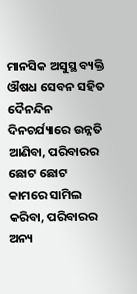ମାନସିକ ଅସୁସ୍ଥ ବ୍ୟକ୍ତି ଔଷଧ ସେବନ ସହିତ ଦୈନନ୍ଦିନ ଦିନଚର୍ଯ୍ୟାରେ ଉନ୍ନତି ଆଣିବା, ପରିବାରର ଛୋଟ ଛୋଟ କାମରେ ସାମିଲ କରିବା, ପରିବାରର ଅନ୍ୟ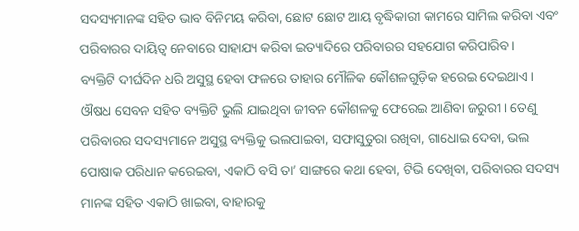ସଦସ୍ୟମାନଙ୍କ ସହିତ ଭାବ ବିନିମୟ କରିବା, ଛୋଟ ଛୋଟ ଆୟ ବୃଦ୍ଧିକାରୀ କାମରେ ସାମିଲ କରିବା ଏବଂ ପରିବାରର ଦାୟିତ୍ୱ ନେବାରେ ସାହାଯ୍ୟ କରିବା ଇତ୍ୟାଦିରେ ପରିବାରର ସହଯୋଗ କରିପାରିବ।
ବ୍ୟକ୍ତିଟି ଦୀର୍ଘଦିନ ଧରି ଅସୁସ୍ଥ ହେବା ଫଳରେ ତାହାର ମୌଳିକ କୌଶଳଗୁଡ଼ିକ ହରେଇ ଦେଇଥାଏ। ଔଷଧ ସେବନ ସହିତ ବ୍ୟକ୍ତିଟି ଭୁଲି ଯାଇଥିବା ଜୀବନ କୌଶଳକୁ ଫେରେଇ ଆଣିବା ଜରୁରୀ। ତେଣୁ ପରିବାରର ସଦସ୍ୟମାନେ ଅସୁସ୍ଥ ବ୍ୟକ୍ତିକୁ ଭଲପାଇବା, ସଫାସୁତୁରା ରଖିବା, ଗାଧୋଇ ଦେବା, ଭଲ ପୋଷାକ ପରିଧାନ କରେଇବା, ଏକାଠି ବସି ତା’ ସାଙ୍ଗରେ କଥା ହେବା, ଟିଭି ଦେଖିବା, ପରିବାରର ସଦସ୍ୟ ମାନଙ୍କ ସହିତ ଏକାଠି ଖାଇବା, ବାହାରକୁ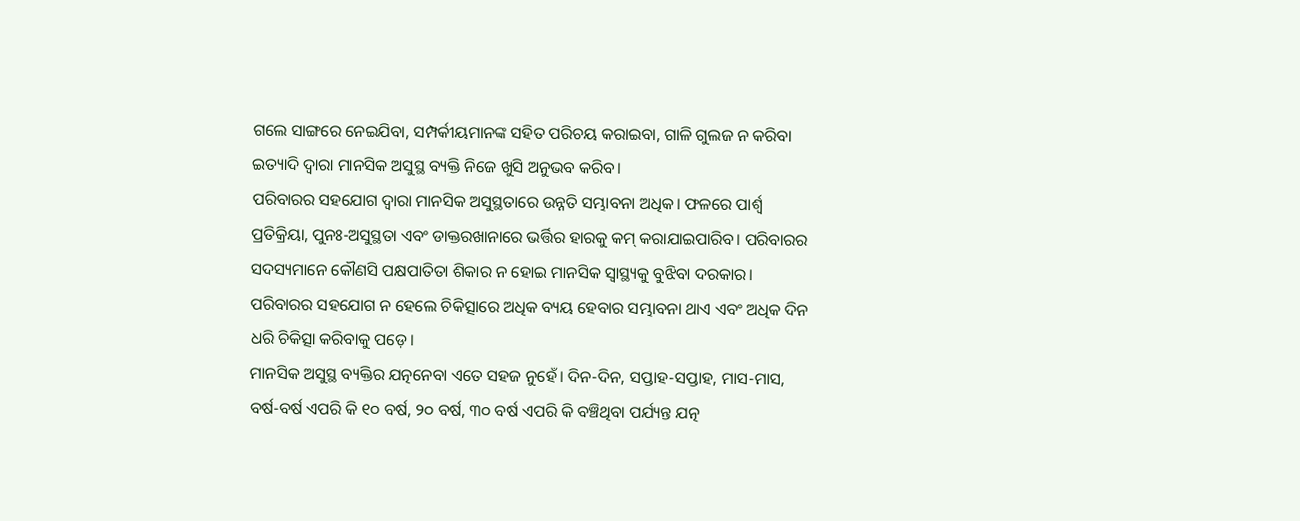ଗଲେ ସାଙ୍ଗରେ ନେଇଯିବା, ସମ୍ପର୍କୀୟମାନଙ୍କ ସହିତ ପରିଚୟ କରାଇବା, ଗାଳି ଗୁଲଜ ନ କରିବା ଇତ୍ୟାଦି ଦ୍ୱାରା ମାନସିକ ଅସୁସ୍ଥ ବ୍ୟକ୍ତି ନିଜେ ଖୁସି ଅନୁଭବ କରିବ।
ପରିବାରର ସହଯୋଗ ଦ୍ୱାରା ମାନସିକ ଅସୁସ୍ଥତାରେ ଉନ୍ନତି ସମ୍ଭାବନା ଅଧିକ। ଫଳରେ ପାର୍ଶ୍ୱ ପ୍ରତିକ୍ରିୟା, ପୁନଃ-ଅସୁସ୍ଥତା ଏବଂ ଡାକ୍ତରଖାନାରେ ଭର୍ତ୍ତିର ହାରକୁ କମ୍‌ କରାଯାଇପାରିବ। ପରିବାରର ସଦସ୍ୟମାନେ କୌଣସି ପକ୍ଷପାତିତା ଶିକାର ନ ହୋଇ ମାନସିକ ସ୍ବାସ୍ଥ୍ୟକୁ ବୁଝିବା ଦରକାର। ପରିବାରର ସହଯୋଗ ନ ହେଲେ ଚିକିତ୍ସାରେ ଅଧିକ ବ୍ୟୟ ହେବାର ସମ୍ଭାବନା ଥାଏ ଏବଂ ଅଧିକ ଦିନ ଧରି ଚିକିତ୍ସା କରିବାକୁ ପଡ଼େ।
ମାନସିକ ଅସୁସ୍ଥ ବ୍ୟକ୍ତିର ଯତ୍ନନେବା ଏତେ ସହଜ ନୁହେଁ। ଦିନ-ଦିନ, ସପ୍ତାହ-ସପ୍ତାହ, ମାସ-ମାସ, ବର୍ଷ-ବର୍ଷ ଏପରି କି ୧୦ ବର୍ଷ, ୨୦ ବର୍ଷ, ୩୦ ବର୍ଷ ଏପରି କି ବଞ୍ଚିଥିବା ପର୍ଯ୍ୟନ୍ତ ଯତ୍ନ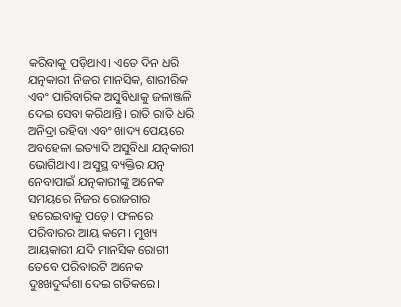କରିବାକୁ ପଡ଼ିଥାଏ। ଏତେ ଦିନ ଧରି ଯତ୍ନକାରୀ ନିଜର ମାନସିକ, ଶାରୀରିକ ଏବଂ ପାରିବାରିକ ଅସୁବିଧାକୁ ଜଳାଞ୍ଜଳି ଦେଇ ସେବା କରିଥାନ୍ତି। ରାତି ରାତି ଧରି ଅନିଦ୍ରା ରହିବା ଏବଂ ଖାଦ୍ୟ ପେୟରେ ଅବହେଳା ଇତ୍ୟାଦି ଅସୁବିଧା ଯତ୍ନକାରୀ ଭୋଗିଥାଏ। ଅସୁସ୍ଥ ବ୍ୟକ୍ତିର ଯତ୍ନ ନେବାପାଇଁ ଯତ୍ନକାରୀଙ୍କୁ ଅନେକ ସମୟରେ ନିଜର ରୋଜଗାର ହରେଇବାକୁ ପଡ଼େ। ଫଳରେ ପରିବାରର ଆୟ କମେ। ମୁଖ୍ୟ ଆୟକାରୀ ଯଦି ମାନସିକ ରୋଗୀ ତେବେ ପରିବାରଟି ଅନେକ ଦୁଃଖଦୁର୍ଦ୍ଦଶା ଦେଇ ଗତିକରେ।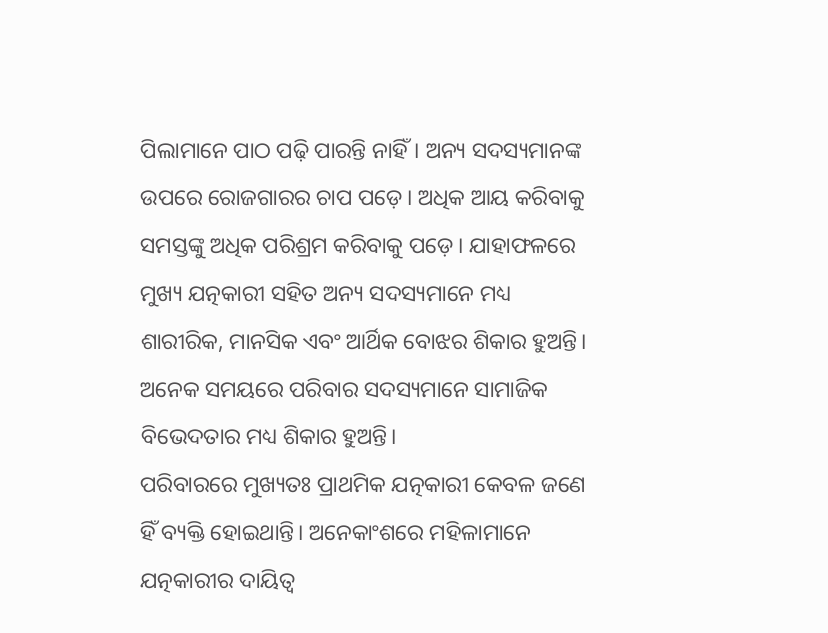ପିଲାମାନେ ପାଠ ପଢ଼ି ପାରନ୍ତି ନାହିଁ। ଅନ୍ୟ ସଦସ୍ୟମାନଙ୍କ ଉପରେ ରୋଜଗାରର ଚାପ ପଡ଼େ। ଅଧିକ ଆୟ କରିବାକୁ ସମସ୍ତଙ୍କୁ ଅଧିକ ପରିଶ୍ରମ କରିବାକୁ ପଡ଼େ। ଯାହାଫଳରେ ମୁଖ୍ୟ ଯତ୍ନକାରୀ ସହିତ ଅନ୍ୟ ସଦସ୍ୟମାନେ ମଧ୍ୟ ଶାରୀରିକ, ମାନସିକ ଏବଂ ଆର୍ଥିକ ବୋଝର ଶିକାର ହୁଅନ୍ତି। ଅନେକ ସମୟରେ ପରିବାର ସଦସ୍ୟମାନେ ସାମାଜିକ ବିଭେଦତାର ମଧ୍ୟ ଶିକାର ହୁଅନ୍ତି।
ପରିବାରରେ ମୁଖ୍ୟତଃ ପ୍ରାଥମିକ ଯତ୍ନକାରୀ କେବଳ ଜଣେ ହିଁ ବ୍ୟକ୍ତି ହୋଇଥାନ୍ତି। ଅନେକାଂଶରେ ମହିଳାମାନେ ଯତ୍ନକାରୀର ଦାୟିତ୍ୱ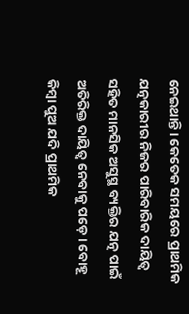ନେଇଥାନ୍ତି। କେତେକ ସମୟରେ ପ୍ରାଥମିକ ଯତ୍ନକାରୀର ନିଜର ପାରିବାରିକ ଦାୟିତ୍ୱ ସହିତ ମାନସିକ ଅସୁସ୍ଥ ବ୍ୟକ୍ତିର ଯତ୍ନ ପାଇଁ ଅତିରିକ୍ତ ଦାୟିତ୍ୱ ନେବାକୁ ପଡ଼େ। ବୋହୂ କିମ୍ବା ପୁଅ ଯଦି ପ୍ରାଥମିକ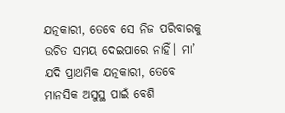ଯତ୍ନକାରୀ, ତେବେ ସେ ନିଜ ପରିବାରକୁ ଉଚିତ ସମୟ ଦେଇପାରେ ନାହିଁ। ମା’ ଯଦି ପ୍ରାଥମିକ ଯତ୍ନକାରୀ, ତେବେ ମାନସିକ ଅସୁସ୍ଥ ପାଇଁ ବେଶି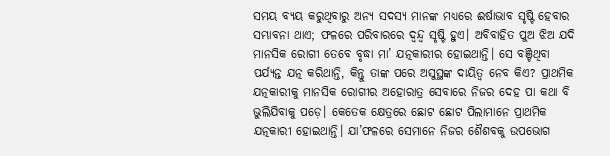ସମୟ ବ୍ୟୟ କରୁଥିବାରୁ ଅନ୍ୟ ସଦସ୍ୟ ମାନଙ୍କ ମଧ୍ୟରେ ଈର୍ଷାଭାବ ସୃଷ୍ଟି ହେବାର ସମ୍ଭାବନା ଥାଏ; ଫଳରେ ପରିବାରରେ ଦ୍ୱନ୍ଦ୍ୱ ସୃଷ୍ଟି ହୁଏ। ଅବିବାହିତ ପୁଅ ଝିଅ ଯଦି ମାନସିକ ରୋଗୀ ତେବେ ବୃଦ୍ଧା ମା’ ଯତ୍ନକାରୀର ହୋଇଥାନ୍ତି। ସେ ବଞ୍ଚିଥିବା ପର୍ଯ୍ୟନ୍ତ ଯତ୍ନ କରିଥାନ୍ତି, କିନ୍ତୁ ତାଙ୍କ ପରେ ଅସୁସ୍ଥଙ୍କ ଦାୟିତ୍ୱ ନେବ କିଏ? ପ୍ରାଥମିକ ଯତ୍ନକାରୀକୁ ମାନସିକ ରୋଗୀର ଅହୋରାତ୍ର ସେବାରେ ନିଜର ଦେହ ପା କଥା ବି ଭୁଲିଯିବାକୁ ପଡ଼େ। କେତେକ କ୍ଷେତ୍ରରେ ଛୋଟ ଛୋଟ ପିଲାମାନେ ପ୍ରାଥମିକ ଯତ୍ନକାରୀ ହୋଇଥାନ୍ତି। ଯା’ଫଳରେ ସେମାନେ ନିଜର ଶୈଶବକୁ ଉପଭୋଗ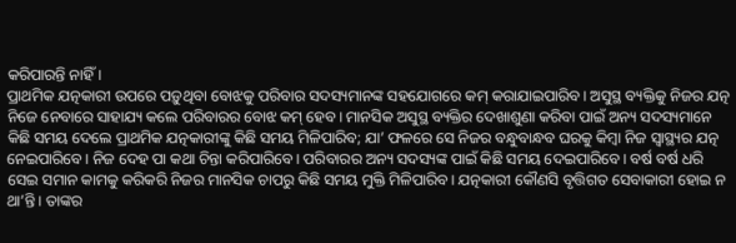କରିପାରନ୍ତି ନାହିଁ।
ପ୍ରାଥମିକ ଯତ୍ନକାରୀ ଉପରେ ପଡ଼ୁଥିବା ବୋଝକୁ ପରିବାର ସଦସ୍ୟମାନଙ୍କ ସହଯୋଗରେ କମ୍‌ କରାଯାଇପାରିବ। ଅସୁସ୍ଥ ବ୍ୟକ୍ତିକୁ ନିଜର ଯତ୍ନ ନିଜେ ନେବାରେ ସାହାଯ୍ୟ କଲେ ପରିବାରର ବୋଝ କମ୍‌ ହେବ। ମାନସିକ ଅସୁସ୍ଥ ବ୍ୟକ୍ତିର ଦେଖାଶୁଣା କରିବା ପାଇଁ ଅନ୍ୟ ସଦସ୍ୟମାନେ କିଛି ସମୟ ଦେଲେ ପ୍ରାଥମିକ ଯତ୍ନକାରୀଙ୍କୁ କିଛି ସମୟ ମିଳିପାରିବ; ଯା’ ଫଳରେ ସେ ନିଜର ବନ୍ଧୁବାନ୍ଧବ ଘରକୁ କିମ୍ବା ନିଜ ସ୍ବାସ୍ଥ୍ୟର ଯତ୍ନ ନେଇପାରିବେ। ନିଜ ଦେହ ପା କଥା ଚିନ୍ତା କରିପାରିବେ। ପରିବାରର ଅନ୍ୟ ସଦସ୍ୟଙ୍କ ପାଇଁ କିଛି ସମୟ ଦେଇପାରିବେ। ବର୍ଷ ବର୍ଷ ଧରି ସେଇ ସମାନ କାମକୁ କରିକରି ନିଜର ମାନସିକ ଚାପରୁ କିଛି ସମୟ ମୁକ୍ତି ମିଳିପାରିବ। ଯତ୍ନକାରୀ କୌଣସି ବୃତ୍ତିଗତ ସେବାକାରୀ ହୋଇ ନ ଥା’ନ୍ତି। ତାଙ୍କର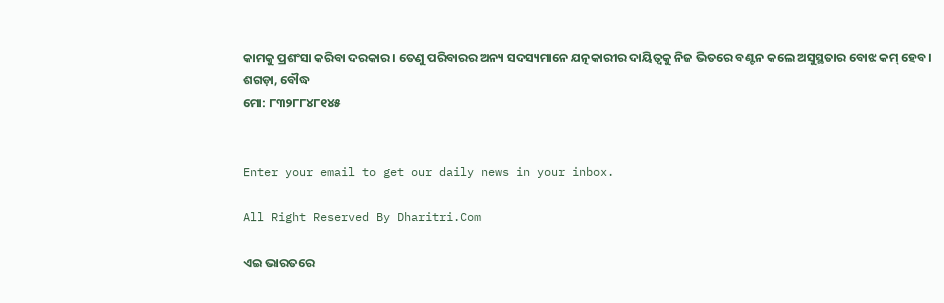କାମକୁ ପ୍ରଶଂସା କରିବା ଦରକାର। ତେଣୁ ପରିବାରର ଅନ୍ୟ ସଦସ୍ୟମାନେ ଯତ୍ନକାରୀର ଦାୟିତ୍ୱକୁ ନିଜ ଭିତରେ ବଣ୍ଟନ କଲେ ଅସୁସ୍ଥତାର ବୋଝ କମ୍‌ ହେବ।
ଶଗଡ଼ା, ବୌଦ୍ଧ
ମୋ: ୮୩୨୮୮୪୮୧୪୫


Enter your email to get our daily news in your inbox.

All Right Reserved By Dharitri.Com

ଏଇ ଭାରତରେ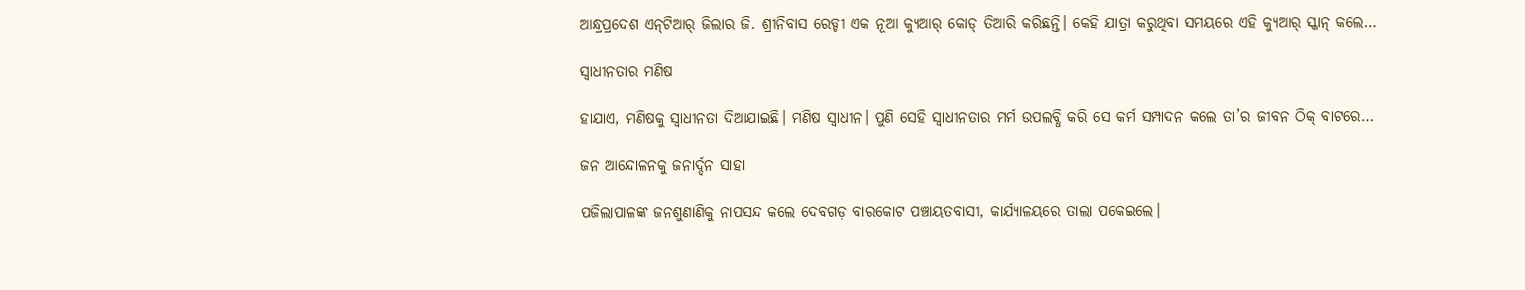ଆନ୍ଧ୍ରପ୍ରଦେଶ ଏନ୍‌ଟିଆର୍‌ ଜିଲାର ଜି. ଶ୍ରୀନିବାସ ରେଡ୍ଡୀ ଏକ ନୂଆ କ୍ୟୁଆର୍‌ କୋଡ୍‌ ତିଆରି କରିଛନ୍ତି। କେହି ଯାତ୍ରା କରୁଥିବା ସମୟରେ ଏହି କ୍ୟୁଆର୍‌ ସ୍କାନ୍‌ କଲେ…

ସ୍ବାଧୀନତାର ମଣିଷ

ହାଯାଏ, ମଣିଷକୁ ସ୍ବାଧୀନତା ଦିଆଯାଇଛି। ମଣିଷ ସ୍ବାଧୀନ। ପୁଣି ସେହି ସ୍ବାଧୀନତାର ମର୍ମ ଉପଲବ୍ଧି କରି ସେ କର୍ମ ସମ୍ପାଦନ କଲେ ତା’ର ଜୀବନ ଠିକ୍‌ ବାଟରେ…

ଜନ ଆନ୍ଦୋଳନକୁ ଜନାର୍ଦ୍ଦନ ସାହା

ପଜିଲାପାଳଙ୍କ ଜନଶୁଣାଣିକୁ ନାପସନ୍ଦ କଲେ ଦେବଗଡ଼ ବାରକୋଟ ପଞ୍ଚାୟତବାସୀ, କାର୍ଯ୍ୟାଳୟରେ ତାଲା ପକେଇଲେ।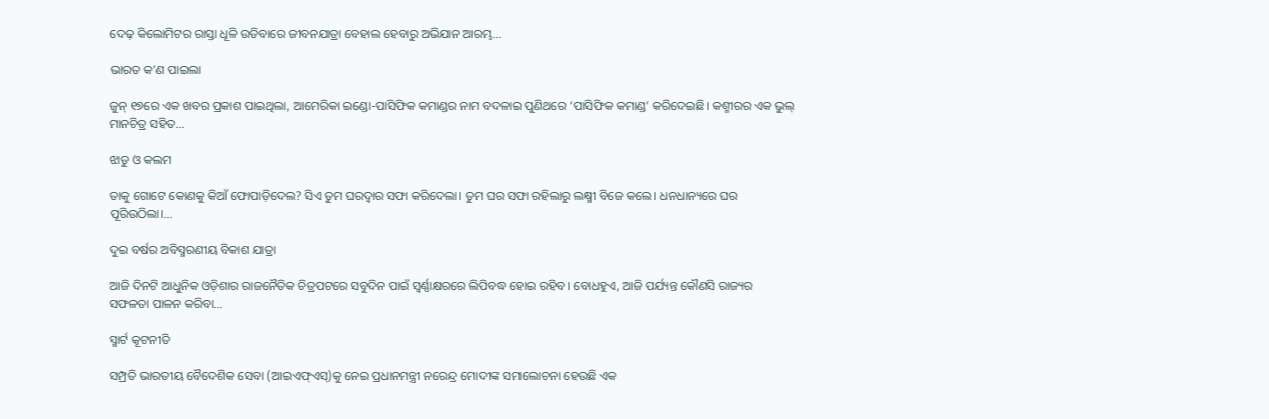ଦେଢ଼ କିଲୋମିଟର ରାସ୍ତା ଧୂଳି ଉଡିବାରେ ଜୀବନଯାତ୍ରା ବେହାଲ ହେବାରୁ ଅଭିଯାନ ଆରମ୍ଭ…

ଭାରତ କ’ଣ ପାଇଲା

ଜୁନ୍‌ ୧୭ରେ ଏକ ଖବର ପ୍ରକାଶ ପାଇଥିଲା, ଆମେରିକା ଇଣ୍ଡୋ-ପାସିଫିକ କମାଣ୍ଡର ନାମ ବଦଳାଇ ପୁଣିଥରେ ‘ପାସିଫିକ କମାଣ୍ଡ’ କରିଦେଇଛି। କଶ୍ମୀରର ଏକ ଭୁଲ୍‌ ମାନଚିତ୍ର ସହିତ…

ଝାଡୁ ଓ କଲମ

ତାକୁ ଗୋଟେ କୋଣକୁ କିଆଁ ଫୋପାଡ଼ିଦେଲ? ସିଏ ତୁମ ଘରଦ୍ୱାର ସଫା କରିଦେଲା। ତୁମ ଘର ସଫା ରହିଲାରୁ ଲକ୍ଷ୍ମୀ ବିଜେ କଲେ। ଧନଧାନ୍ୟରେ ଘର ପୂରିଉଠିଲା।…

ଦୁଇ ବର୍ଷର ଅବିସ୍ମରଣୀୟ ବିକାଶ ଯାତ୍ରା

ଆଜି ଦିନଟି ଆଧୁନିକ ଓଡ଼ିଶାର ରାଜନୈତିକ ଚିତ୍ରପଟରେ ସବୁଦିନ ପାଇଁ ସ୍ବର୍ଣ୍ଣାକ୍ଷରରେ ଲିପିବଦ୍ଧ ହୋଇ ରହିବ। ବୋଧହୁଏ, ଆଜି ପର୍ଯ୍ୟନ୍ତ କୌଣସି ରାଜ୍ୟର ସଫଳତା ପାଳନ କରିବା…

ସ୍ମାର୍ଟ କୂଟନୀତି

ସମ୍ପ୍ରତି ଭାରତୀୟ ବୈଦେଶିକ ସେବା (ଆଇଏଫ୍‌ଏସ୍‌)କୁ ନେଇ ପ୍ରଧାନମନ୍ତ୍ରୀ ନରେନ୍ଦ୍ର ମୋଦୀଙ୍କ ସମାଲୋଚନା ହେଉଛି ଏକ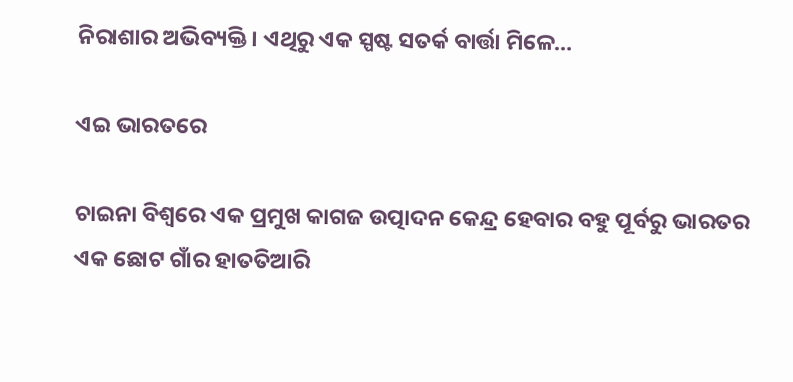ନିରାଶାର ଅଭିବ୍ୟକ୍ତି। ଏଥିରୁ ଏକ ସ୍ପଷ୍ଟ ସତର୍କ ବାର୍ତ୍ତା ମିଳେ…

ଏଇ ଭାରତରେ

ଚାଇନା ବିଶ୍ୱରେ ଏକ ପ୍ରମୁଖ କାଗଜ ଉତ୍ପାଦନ କେନ୍ଦ୍ର ହେବାର ବହୁ ପୂର୍ବରୁ ଭାରତର ଏକ ଛୋଟ ଗାଁର ହାତତିଆରି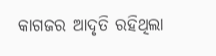କାଗଜର ଆଦୃତି ରହିଥିଲା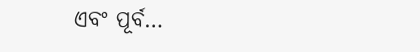ଏବଂ ପୂର୍ବ…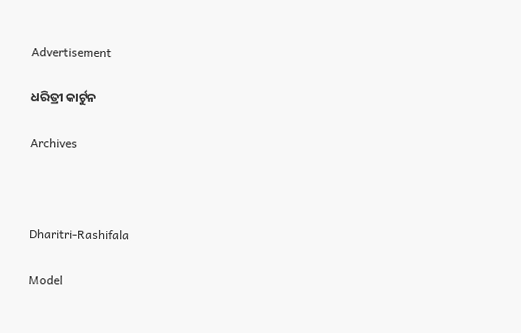Advertisement

ଧରିତ୍ରୀ କାର୍ଟୁନ

Archives



Dharitri-Rashifala

Model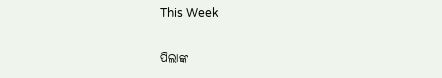This Week

ପିଲାଙ୍କ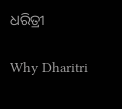ଧରିତ୍ରୀ

Why Dharitri